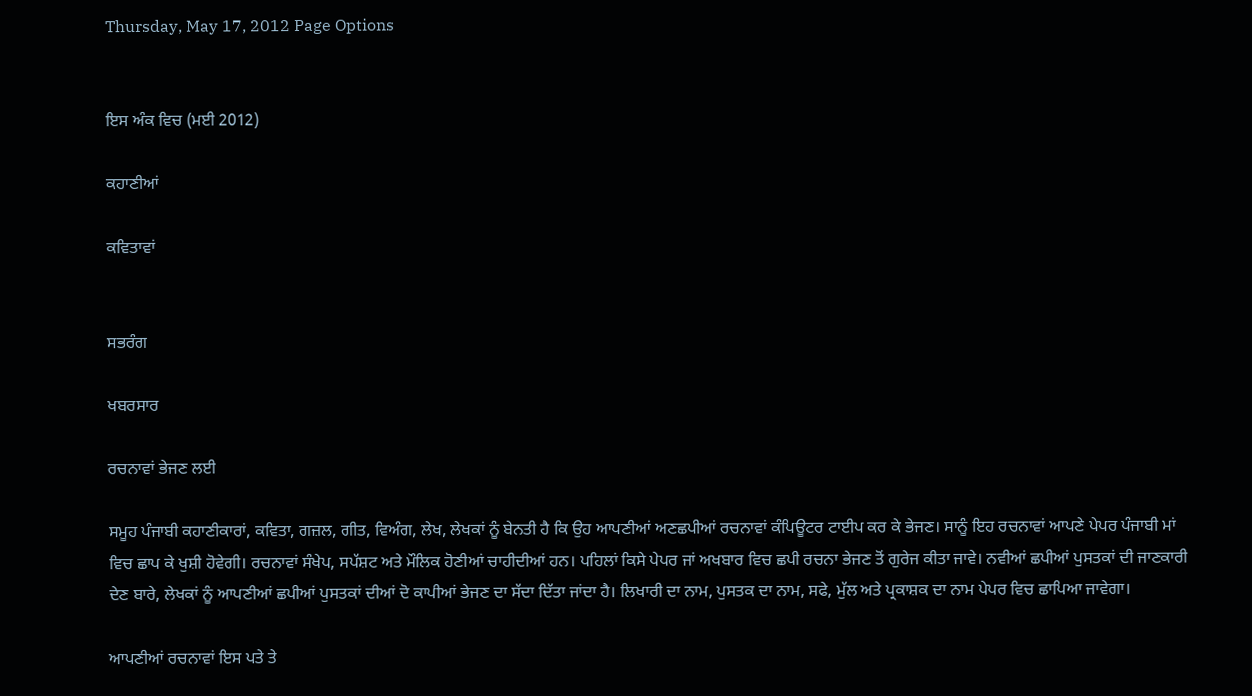Thursday, May 17, 2012 Page Options


ਇਸ ਅੰਕ ਵਿਚ (ਮਈ 2012)

ਕਹਾਣੀਆਂ

ਕਵਿਤਾਵਾਂ


ਸਭਰੰਗ

ਖਬਰਸਾਰ

ਰਚਨਾਵਾਂ ਭੇਜਣ ਲਈ

ਸਮੂਹ ਪੰਜਾਬੀ ਕਹਾਣੀਕਾਰਾਂ, ਕਵਿਤਾ, ਗਜ਼ਲ, ਗੀਤ, ਵਿਅੰਗ, ਲੇਖ, ਲੇਖਕਾਂ ਨੂੰ ਬੇਨਤੀ ਹੈ ਕਿ ਉਹ ਆਪਣੀਆਂ ਅਣਛਪੀਆਂ ਰਚਨਾਵਾਂ ਕੰਪਿਊਟਰ ਟਾਈਪ ਕਰ ਕੇ ਭੇਜਣ। ਸਾਨੂੰ ਇਹ ਰਚਨਾਵਾਂ ਆਪਣੇ ਪੇਪਰ ਪੰਜਾਬੀ ਮਾਂ ਵਿਚ ਛਾਪ ਕੇ ਖੁਸ਼ੀ ਹੋਵੇਗੀ। ਰਚਨਾਵਾਂ ਸੰਖੇਪ, ਸਪੱਸ਼ਟ ਅਤੇ ਮੌਲਿਕ ਹੋਣੀਆਂ ਚਾਹੀਦੀਆਂ ਹਨ। ਪਹਿਲਾਂ ਕਿਸੇ ਪੇਪਰ ਜਾਂ ਅਖਬਾਰ ਵਿਚ ਛਪੀ ਰਚਨਾ ਭੇਜਣ ਤੋਂ ਗੁਰੇਜ ਕੀਤਾ ਜਾਵੇ। ਨਵੀਆਂ ਛਪੀਆਂ ਪੁਸਤਕਾਂ ਦੀ ਜਾਣਕਾਰੀ ਦੇਣ ਬਾਰੇ, ਲੇਖਕਾਂ ਨੂੰ ਆਪਣੀਆਂ ਛਪੀਆਂ ਪੁਸਤਕਾਂ ਦੀਆਂ ਦੋ ਕਾਪੀਆਂ ਭੇਜਣ ਦਾ ਸੱਦਾ ਦਿੱਤਾ ਜਾਂਦਾ ਹੈ। ਲਿਖਾਰੀ ਦਾ ਨਾਮ, ਪੁਸਤਕ ਦਾ ਨਾਮ, ਸਫੇ, ਮੁੱਲ ਅਤੇ ਪ੍ਰਕਾਸ਼ਕ ਦਾ ਨਾਮ ਪੇਪਰ ਵਿਚ ਛਾਪਿਆ ਜਾਵੇਗਾ।

ਆਪਣੀਆਂ ਰਚਨਾਵਾਂ ਇਸ ਪਤੇ ਤੇ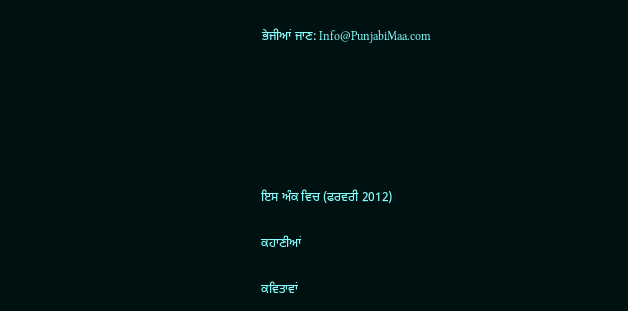ਭੇਜੀਆਂ ਜਾਣ: Info@PunjabiMaa.com






ਇਸ ਅੰਕ ਵਿਚ (ਫਰਵਰੀ 2012)

ਕਹਾਣੀਆਂ

ਕਵਿਤਾਵਾਂ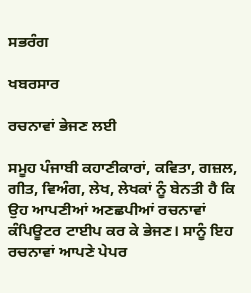ਸਭਰੰਗ

ਖਬਰਸਾਰ

ਰਚਨਾਵਾਂ ਭੇਜਣ ਲਈ

ਸਮੂਹ ਪੰਜਾਬੀ ਕਹਾਣੀਕਾਰਾਂ, ਕਵਿਤਾ, ਗਜ਼ਲ, ਗੀਤ, ਵਿਅੰਗ, ਲੇਖ, ਲੇਖਕਾਂ ਨੂੰ ਬੇਨਤੀ ਹੈ ਕਿ ਉਹ ਆਪਣੀਆਂ ਅਣਛਪੀਆਂ ਰਚਨਾਵਾਂ ਕੰਪਿਊਟਰ ਟਾਈਪ ਕਰ ਕੇ ਭੇਜਣ। ਸਾਨੂੰ ਇਹ ਰਚਨਾਵਾਂ ਆਪਣੇ ਪੇਪਰ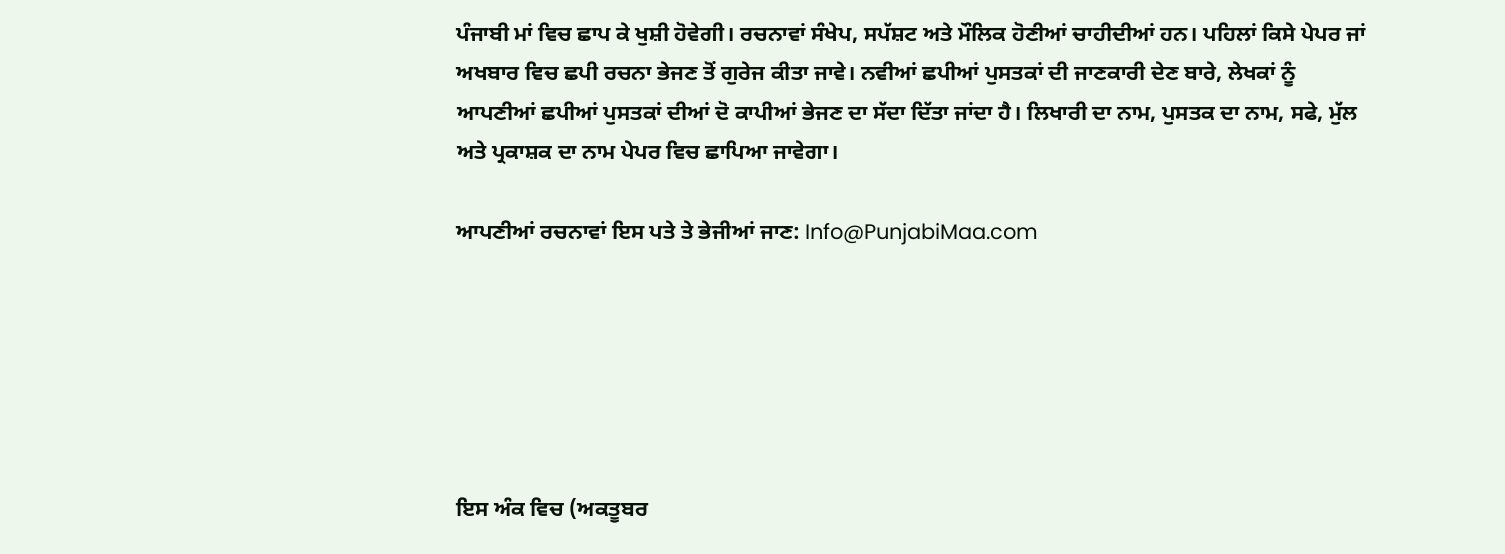ਪੰਜਾਬੀ ਮਾਂ ਵਿਚ ਛਾਪ ਕੇ ਖੁਸ਼ੀ ਹੋਵੇਗੀ। ਰਚਨਾਵਾਂ ਸੰਖੇਪ, ਸਪੱਸ਼ਟ ਅਤੇ ਮੌਲਿਕ ਹੋਣੀਆਂ ਚਾਹੀਦੀਆਂ ਹਨ। ਪਹਿਲਾਂ ਕਿਸੇ ਪੇਪਰ ਜਾਂ ਅਖਬਾਰ ਵਿਚ ਛਪੀ ਰਚਨਾ ਭੇਜਣ ਤੋਂ ਗੁਰੇਜ ਕੀਤਾ ਜਾਵੇ। ਨਵੀਆਂ ਛਪੀਆਂ ਪੁਸਤਕਾਂ ਦੀ ਜਾਣਕਾਰੀ ਦੇਣ ਬਾਰੇ, ਲੇਖਕਾਂ ਨੂੰ ਆਪਣੀਆਂ ਛਪੀਆਂ ਪੁਸਤਕਾਂ ਦੀਆਂ ਦੋ ਕਾਪੀਆਂ ਭੇਜਣ ਦਾ ਸੱਦਾ ਦਿੱਤਾ ਜਾਂਦਾ ਹੈ। ਲਿਖਾਰੀ ਦਾ ਨਾਮ, ਪੁਸਤਕ ਦਾ ਨਾਮ, ਸਫੇ, ਮੁੱਲ ਅਤੇ ਪ੍ਰਕਾਸ਼ਕ ਦਾ ਨਾਮ ਪੇਪਰ ਵਿਚ ਛਾਪਿਆ ਜਾਵੇਗਾ।

ਆਪਣੀਆਂ ਰਚਨਾਵਾਂ ਇਸ ਪਤੇ ਤੇ ਭੇਜੀਆਂ ਜਾਣ: Info@PunjabiMaa.com






ਇਸ ਅੰਕ ਵਿਚ (ਅਕਤੂਬਰ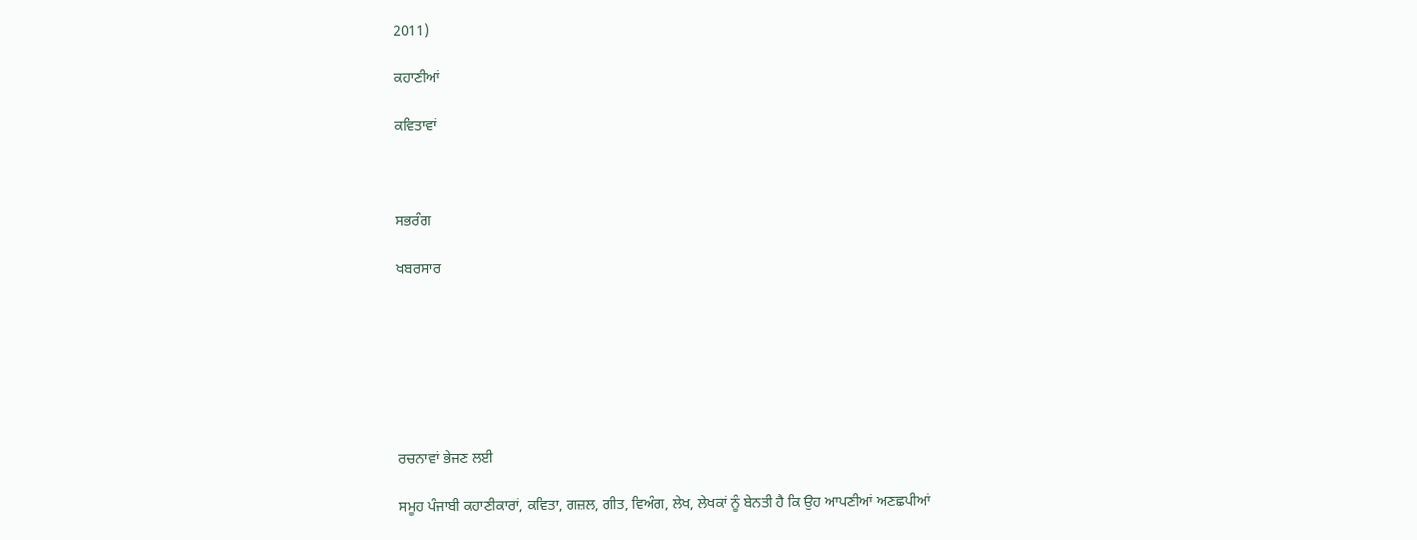2011)

ਕਹਾਣੀਆਂ

ਕਵਿਤਾਵਾਂ



ਸਭਰੰਗ

ਖਬਰਸਾਰ







ਰਚਨਾਵਾਂ ਭੇਜਣ ਲਈ

ਸਮੂਹ ਪੰਜਾਬੀ ਕਹਾਣੀਕਾਰਾਂ, ਕਵਿਤਾ, ਗਜ਼ਲ, ਗੀਤ, ਵਿਅੰਗ, ਲੇਖ, ਲੇਖਕਾਂ ਨੂੰ ਬੇਨਤੀ ਹੈ ਕਿ ਉਹ ਆਪਣੀਆਂ ਅਣਛਪੀਆਂ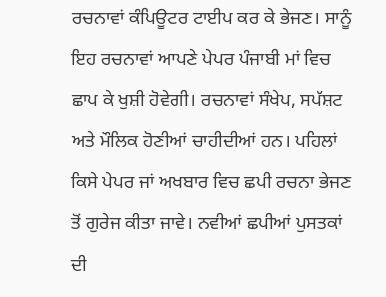ਰਚਨਾਵਾਂ ਕੰਪਿਊਟਰ ਟਾਈਪ ਕਰ ਕੇ ਭੇਜਣ। ਸਾਨੂੰ ਇਹ ਰਚਨਾਵਾਂ ਆਪਣੇ ਪੇਪਰ ਪੰਜਾਬੀ ਮਾਂ ਵਿਚ ਛਾਪ ਕੇ ਖੁਸ਼ੀ ਹੋਵੇਗੀ। ਰਚਨਾਵਾਂ ਸੰਖੇਪ, ਸਪੱਸ਼ਟ ਅਤੇ ਮੌਲਿਕ ਹੋਣੀਆਂ ਚਾਹੀਦੀਆਂ ਹਨ। ਪਹਿਲਾਂ ਕਿਸੇ ਪੇਪਰ ਜਾਂ ਅਖਬਾਰ ਵਿਚ ਛਪੀ ਰਚਨਾ ਭੇਜਣ ਤੋਂ ਗੁਰੇਜ ਕੀਤਾ ਜਾਵੇ। ਨਵੀਆਂ ਛਪੀਆਂ ਪੁਸਤਕਾਂ ਦੀ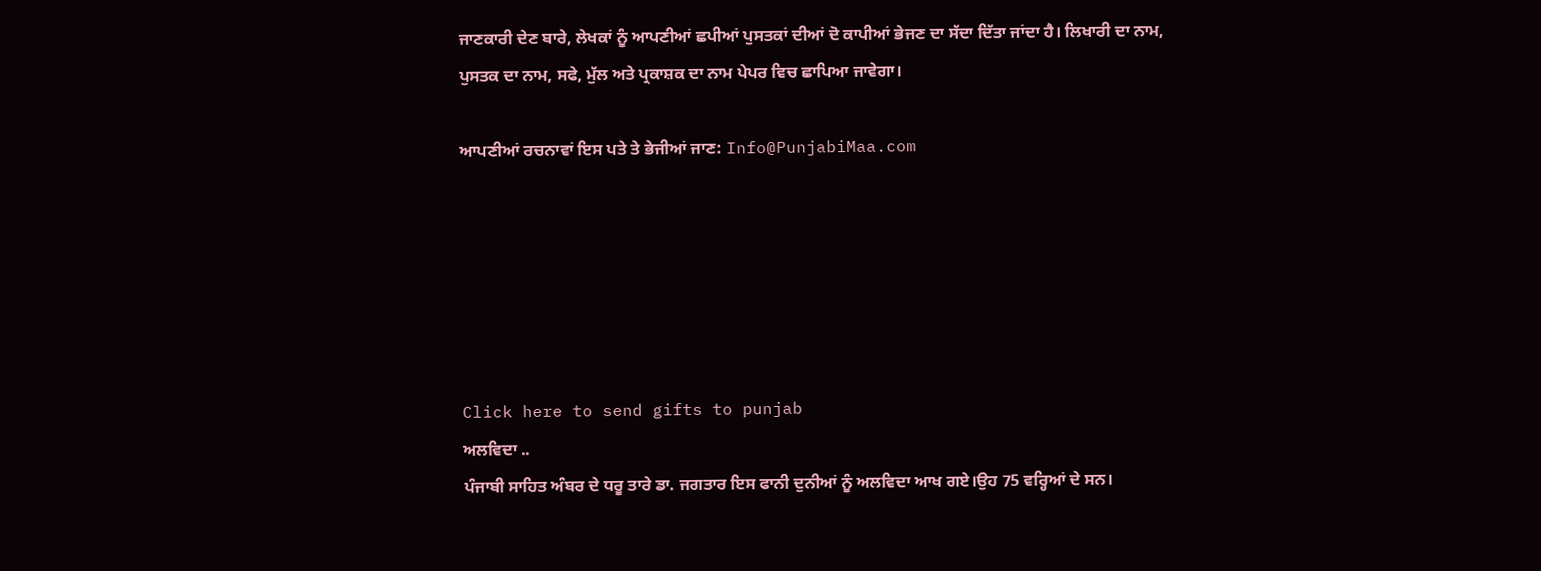ਜਾਣਕਾਰੀ ਦੇਣ ਬਾਰੇ, ਲੇਖਕਾਂ ਨੂੰ ਆਪਣੀਆਂ ਛਪੀਆਂ ਪੁਸਤਕਾਂ ਦੀਆਂ ਦੋ ਕਾਪੀਆਂ ਭੇਜਣ ਦਾ ਸੱਦਾ ਦਿੱਤਾ ਜਾਂਦਾ ਹੈ। ਲਿਖਾਰੀ ਦਾ ਨਾਮ, ਪੁਸਤਕ ਦਾ ਨਾਮ, ਸਫੇ, ਮੁੱਲ ਅਤੇ ਪ੍ਰਕਾਸ਼ਕ ਦਾ ਨਾਮ ਪੇਪਰ ਵਿਚ ਛਾਪਿਆ ਜਾਵੇਗਾ।

ਆਪਣੀਆਂ ਰਚਨਾਵਾਂ ਇਸ ਪਤੇ ਤੇ ਭੇਜੀਆਂ ਜਾਣ: Info@PunjabiMaa.com






Click here to send gifts to punjab
ਅਲਵਿਦਾ ..
ਪੰਜਾਬੀ ਸਾਹਿਤ ਅੰਬਰ ਦੇ ਧਰੂ ਤਾਰੇ ਡਾ. ਜਗਤਾਰ ਇਸ ਫਾਨੀ ਦੁਨੀਆਂ ਨੂੰ ਅਲਵਿਦਾ ਆਖ ਗਏ।ਉਹ 75 ਵਰ੍ਹਿਆਂ ਦੇ ਸਨ।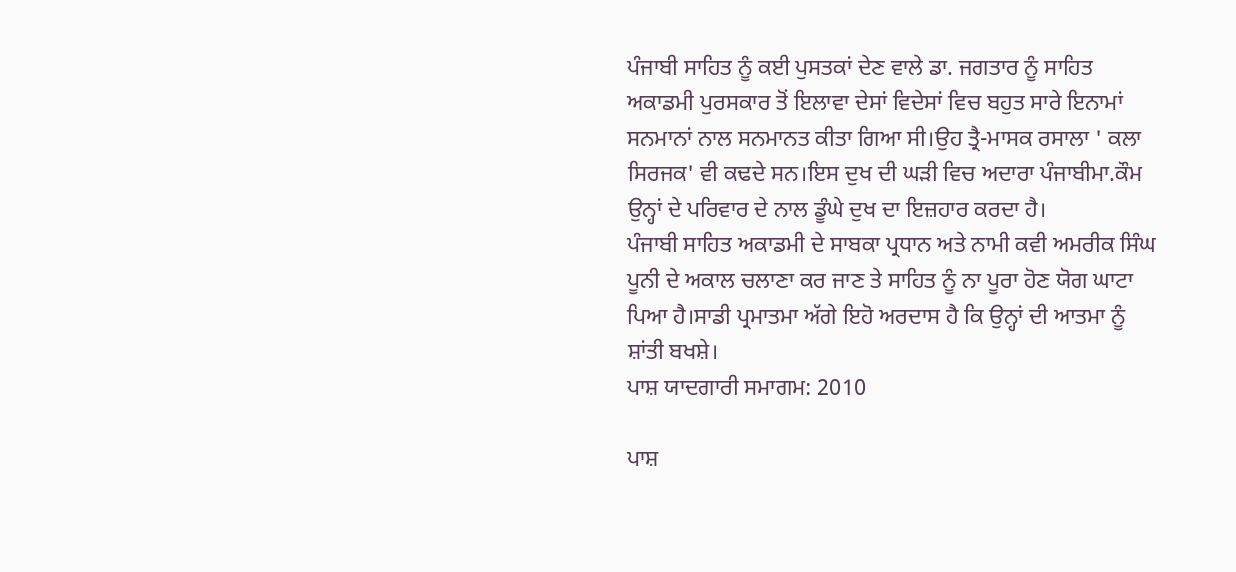ਪੰਜਾਬੀ ਸਾਹਿਤ ਨੂੰ ਕਈ ਪੁਸਤਕਾਂ ਦੇਣ ਵਾਲੇ ਡਾ. ਜਗਤਾਰ ਨੂੰ ਸਾਹਿਤ ਅਕਾਡਮੀ ਪੁਰਸਕਾਰ ਤੋਂ ਇਲਾਵਾ ਦੇਸਾਂ ਵਿਦੇਸਾਂ ਵਿਚ ਬਹੁਤ ਸਾਰੇ ਇਨਾਮਾਂ ਸਨਮਾਨਾਂ ਨਾਲ ਸਨਮਾਨਤ ਕੀਤਾ ਗਿਆ ਸੀ।ਉਹ ਤ੍ਰੈ-ਮਾਸਕ ਰਸਾਲਾ ' ਕਲਾ ਸਿਰਜਕ' ਵੀ ਕਢਦੇ ਸਨ।ਇਸ ਦੁਖ ਦੀ ਘੜੀ ਵਿਚ ਅਦਾਰਾ ਪੰਜਾਬੀਮਾ.ਕੌਮ ਉਨ੍ਹਾਂ ਦੇ ਪਰਿਵਾਰ ਦੇ ਨਾਲ ਡੂੰਘੇ ਦੁਖ ਦਾ ਇਜ਼ਹਾਰ ਕਰਦਾ ਹੈ।
ਪੰਜਾਬੀ ਸਾਹਿਤ ਅਕਾਡਮੀ ਦੇ ਸਾਬਕਾ ਪ੍ਰਧਾਨ ਅਤੇ ਨਾਮੀ ਕਵੀ ਅਮਰੀਕ ਸਿੰਘ ਪੂਨੀ ਦੇ ਅਕਾਲ ਚਲਾਣਾ ਕਰ ਜਾਣ ਤੇ ਸਾਹਿਤ ਨੂੰ ਨਾ ਪੂਰਾ ਹੋਣ ਯੋਗ ਘਾਟਾ ਪਿਆ ਹੈ।ਸਾਡੀ ਪ੍ਰਮਾਤਮਾ ਅੱਗੇ ਇਹੋ ਅਰਦਾਸ ਹੈ ਕਿ ਉਨ੍ਹਾਂ ਦੀ ਆਤਮਾ ਨੂੰ ਸ਼ਾਂਤੀ ਬਖਸ਼ੇ।
ਪਾਸ਼ ਯਾਦਗਾਰੀ ਸਮਾਗਮ: 2010

ਪਾਸ਼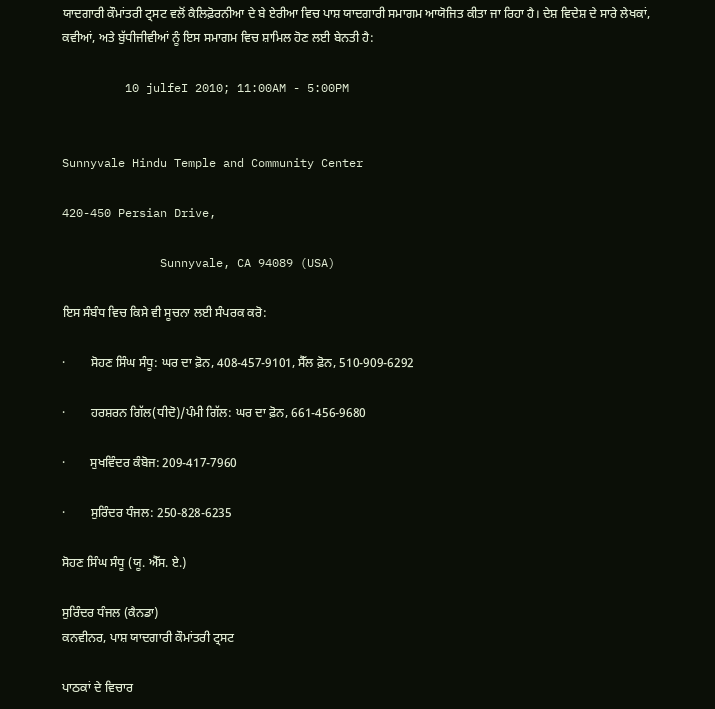ਯਾਦਗਾਰੀ ਕੌਮਾਂਤਰੀ ਟ੍ਰਸਟ ਵਲੋਂ ਕੈਲਿਫ਼ੋਰਨੀਆ ਦੇ ਬੇ ਏਰੀਆ ਵਿਚ ਪਾਸ਼ ਯਾਦਗਾਰੀ ਸਮਾਗਮ ਆਯੋਜਿਤ ਕੀਤਾ ਜਾ ਰਿਹਾ ਹੈ। ਦੇਸ਼ ਵਿਦੇਸ਼ ਦੇ ਸਾਰੇ ਲੇਖਕਾਂ, ਕਵੀਆਂ, ਅਤੇ ਬੁੱਧੀਜੀਵੀਆਂ ਨੂੰ ਇਸ ਸਮਾਗਮ ਵਿਚ ਸ਼ਾਮਿਲ ਹੋਣ ਲਈ ਬੇਨਤੀ ਹੈ:

         10 julfeI 2010; 11:00AM - 5:00PM


Sunnyvale Hindu Temple and Community Center

420-450 Persian Drive,

              Sunnyvale, CA 94089 (USA)

ਇਸ ਸੰਬੰਧ ਵਿਚ ਕਿਸੇ ਵੀ ਸੂਚਨਾ ਲਈ ਸੰਪਰਕ ਕਰੋ:

·        ਸੋਹਣ ਸਿੰਘ ਸੰਧੂ: ਘਰ ਦਾ ਫ਼ੋਨ, 408-457-9101, ਸੈੱਲ ਫ਼ੋਨ, 510-909-6292

·        ਹਰਸ਼ਰਨ ਗਿੱਲ(ਧੀਦੋ)/ਪੰਮੀ ਗਿੱਲ: ਘਰ ਦਾ ਫ਼ੋਨ, 661-456-9680

·        ਸੁਖਵਿੰਦਰ ਕੰਬੋਜ: 209-417-7960

·        ਸੁਰਿੰਦਰ ਧੰਜਲ: 250-828-6235

ਸੋਹਣ ਸਿੰਘ ਸੰਧੂ (ਯੂ. ਐੱਸ. ਏ.)

ਸੁਰਿੰਦਰ ਧੰਜਲ (ਕੈਨਡਾ)
ਕਨਵੀਨਰ, ਪਾਸ਼ ਯਾਦਗਾਰੀ ਕੌਮਾਂਤਰੀ ਟ੍ਰਸਟ

ਪਾਠਕਾਂ ਦੇ ਵਿਚਾਰ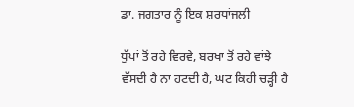ਡਾ. ਜਗਤਾਰ ਨੂੰ ਇਕ ਸ਼ਰਧਾਂਜਲੀ

ਧੁੱਪਾਂ ਤੋਂ ਰਹੇ ਵਿਰਵੇ, ਬਰਖਾ ਤੋਂ ਰਹੇ ਵਾਂਝੇ
ਵੱਸਦੀ ਹੈ ਨਾ ਹਟਦੀ ਹੈ, ਘਟ ਕਿਹੀ ਚੜ੍ਹੀ ਹੈ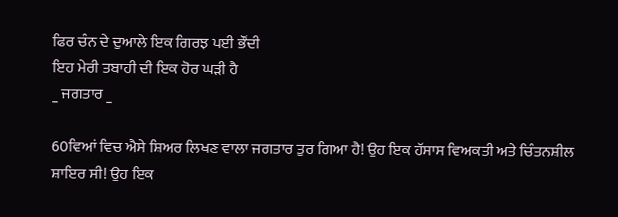ਫਿਰ ਚੰਨ ਦੇ ਦੁਆਲੇ ਇਕ ਗਿਰਝ ਪਈ ਭੌਂਦੀ
ਇਹ ਮੇਰੀ ਤਬਾਹੀ ਦੀ ਇਕ ਹੋਰ ਘੜੀ ਹੈ
_ ਜਗਤਾਰ _

60ਵਿਆਂ ਵਿਚ ਐਸੇ ਸ਼ਿਅਰ ਲਿਖਣ ਵਾਲਾ ਜਗਤਾਰ ਤੁਰ ਗਿਆ ਹੈ! ਉਹ ਇਕ ਹੱਸਾਸ ਵਿਅਕਤੀ ਅਤੇ ਚਿੰਤਨਸ਼ੀਲ ਸ਼ਾਇਰ ਸੀ! ਉਹ ਇਕ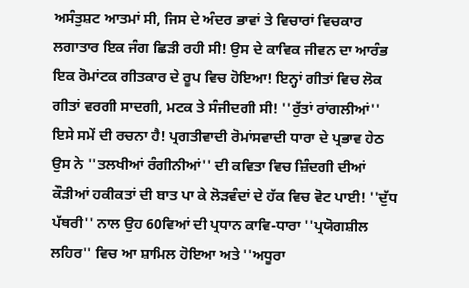ਅਸੰਤੁਸ਼ਟ ਆਤਮਾਂ ਸੀ, ਜਿਸ ਦੇ ਅੰਦਰ ਭਾਵਾਂ ਤੇ ਵਿਚਾਰਾਂ ਵਿਚਕਾਰ ਲਗਾਤਾਰ ਇਕ ਜੰਗ ਛਿੜੀ ਰਹੀ ਸੀ! ਉਸ ਦੇ ਕਾਵਿਕ ਜੀਵਨ ਦਾ ਆਰੰਭ ਇਕ ਰੋਮਾਂਟਕ ਗੀਤਕਾਰ ਦੇ ਰੂਪ ਵਿਚ ਹੋਇਆ! ਇਨ੍ਹਾਂ ਗੀਤਾਂ ਵਿਚ ਲੋਕ ਗੀਤਾਂ ਵਰਗੀ ਸਾਦਗੀ, ਮਟਕ ਤੇ ਸੰਜੀਦਗੀ ਸੀ! ''ਰੁੱਤਾਂ ਰਾਂਗਲੀਆਂ'' ਇਸੇ ਸਮੇਂ ਦੀ ਰਚਨਾ ਹੈ! ਪ੍ਰਗਤੀਵਾਦੀ ਰੋਮਾਂਸਵਾਦੀ ਧਾਰਾ ਦੇ ਪ੍ਰਭਾਵ ਹੇਠ ਉਸ ਨੇ ''ਤਲਖੀਆਂ ਰੰਗੀਨੀਆਂ'' ਦੀ ਕਵਿਤਾ ਵਿਚ ਜ਼ਿੰਦਗੀ ਦੀਆਂ ਕੌੜੀਆਂ ਹਕੀਕਤਾਂ ਦੀ ਬਾਤ ਪਾ ਕੇ ਲੋੜਵੰਦਾਂ ਦੇ ਹੱਕ ਵਿਚ ਵੋਟ ਪਾਈ! ''ਦੁੱਧ ਪੱਥਰੀ'' ਨਾਲ ਉਹ 60ਵਿਆਂ ਦੀ ਪ੍ਰਧਾਨ ਕਾਵਿ-ਧਾਰਾ ''ਪ੍ਰਯੋਗਸ਼ੀਲ ਲਹਿਰ'' ਵਿਚ ਆ ਸ਼ਾਮਿਲ ਹੋਇਆ ਅਤੇ ''ਅਧੂਰਾ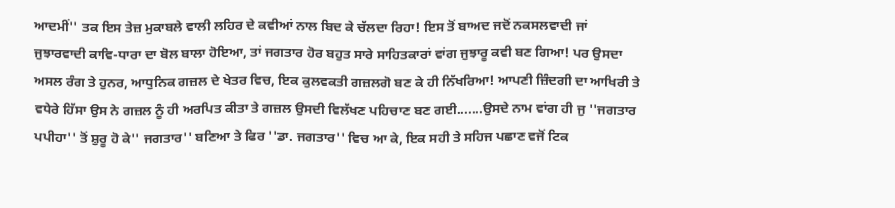ਆਦਮੀਂ'' ਤਕ ਇਸ ਤੇਜ਼ ਮੁਕਾਬਲੇ ਵਾਲੀ ਲਹਿਰ ਦੇ ਕਵੀਆਂ ਨਾਲ ਬਿਦ ਕੇ ਚੱਲਦਾ ਰਿਹਾ! ਇਸ ਤੋਂ ਬਾਅਦ ਜਦੋਂ ਨਕਸਲਵਾਦੀ ਜਾਂ ਜੁਝਾਰਵਾਦੀ ਕਾਵਿ-ਧਾਰਾ ਦਾ ਬੋਲ ਬਾਲਾ ਹੋਇਆ, ਤਾਂ ਜਗਤਾਰ ਹੋਰ ਬਹੁਤ ਸਾਰੇ ਸਾਹਿਤਕਾਰਾਂ ਵਾਂਗ ਜੁਝਾਰੂ ਕਵੀ ਬਣ ਗਿਆ! ਪਰ ਉਸਦਾ ਅਸਲ ਰੰਗ ਤੇ ਹੁਨਰ, ਆਧੁਨਿਕ ਗਜ਼ਲ ਦੇ ਖੇਤਰ ਵਿਚ, ਇਕ ਕੁਲਵਕਤੀ ਗਜ਼ਲਗੋ ਬਣ ਕੇ ਹੀ ਨਿੱਖਰਿਆ! ਆਪਣੀ ਜ਼ਿੰਦਗੀ ਦਾ ਆਖਿਰੀ ਤੇ ਵਧੇਰੇ ਹਿੱਸਾ ਉਸ ਨੇ ਗਜ਼ਲ ਨੂੰ ਹੀ ਅਰਪਿਤ ਕੀਤਾ ਤੇ ਗਜ਼ਲ ਉਸਦੀ ਵਿਲੱਖਣ ਪਹਿਚਾਣ ਬਣ ਗਈ.......ਉਸਦੇ ਨਾਮ ਵਾਂਗ ਹੀ ਜੁ ''ਜਗਤਾਰ ਪਪੀਹਾ'' ਤੋਂ ਸ਼ੁਰੂ ਹੋ ਕੇ'' ਜਗਤਾਰ'' ਬਣਿਆ ਤੇ ਫਿਰ ''ਡਾ. ਜਗਤਾਰ'' ਵਿਚ ਆ ਕੇ, ਇਕ ਸਹੀ ਤੇ ਸਹਿਜ ਪਛਾਣ ਵਜੋਂ ਟਿਕ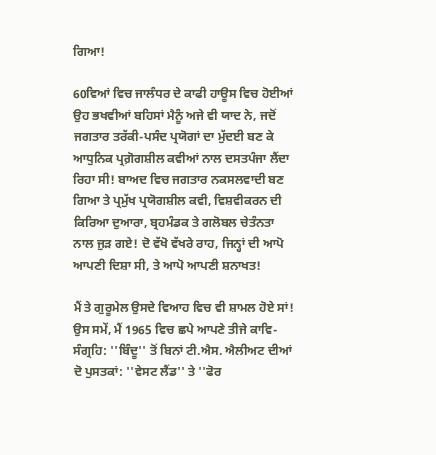ਗਿਆ!

60ਵਿਆਂ ਵਿਚ ਜਾਲੰਧਰ ਦੇ ਕਾਫੀ ਹਾਊਸ ਵਿਚ ਹੋਈਆਂ ਉਹ ਭਖਵੀਆਂ ਬਹਿਸਾਂ ਮੈਨੂੰ ਅਜੇ ਵੀ ਯਾਦ ਨੇ, ਜਦੋਂ ਜਗਤਾਰ ਤਰੱਕੀ-ਪਸੰਦ ਪ੍ਰਯੋਗਾਂ ਦਾ ਮੁੱਦਈ ਬਣ ਕੇ ਆਧੁਨਿਕ ਪ੍ਰਗ਼ੋਗਸ਼ੀਲ ਕਵੀਆਂ ਨਾਲ ਦਸਤਪੰਜਾ ਲੈਂਦਾ ਰਿਹਾ ਸੀ! ਬਾਅਦ ਵਿਚ ਜਗਤਾਰ ਨਕਸਲਵਾਦੀ ਬਣ ਗਿਆ ਤੇ ਪ੍ਰਮੁੱਖ ਪ੍ਰਯੋਗਸ਼ੀਲ ਕਵੀ, ਵਿਸ਼ਵੀਕਰਨ ਦੀ ਕਿਰਿਆ ਦੁਆਰਾ, ਬ੍ਰਹਮੰਡਕ ਤੇ ਗਲੋਬਲ ਚੇਤੰਨਤਾ ਨਾਲ ਜੁੜ ਗਏ! ਦੋ ਵੱਖੋ ਵੱਖਰੇ ਰਾਹ, ਜਿਨ੍ਹਾਂ ਦੀ ਆਪੋ ਆਪਣੀ ਦਿਸ਼ਾ ਸੀ, ਤੇ ਆਪੋ ਆਪਣੀ ਸ਼ਨਾਖਤ!

ਮੈਂ ਤੇ ਗੁਰੂਮੇਲ ਉਸਦੇ ਵਿਆਹ ਵਿਚ ਵੀ ਸ਼ਾਮਲ ਹੋਏ ਸਾਂ! ਉਸ ਸਮੇਂ, ਮੈਂ 1965 ਵਿਚ ਛਪੇ ਆਪਣੇ ਤੀਜੇ ਕਾਵਿ-ਸੰਗ੍ਰਹਿ: ''ਬਿੰਦੂ'' ਤੋਂ ਬਿਨਾਂ ਟੀ.ਐਸ. ਐਲੀਅਟ ਦੀਆਂ ਦੋ ਪੁਸਤਕਾਂ: ''ਵੇਸਟ ਲੈਂਡ'' ਤੇ ''ਫੋਰ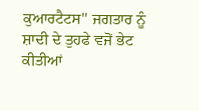ਕੁਆਰਟੈਟਸ'' ਜਗਤਾਰ ਨੂੰ ਸ਼ਾਦੀ ਦੇ ਤੁਹਫੇ ਵਜੋਂ ਭੇਟ ਕੀਤੀਆਂ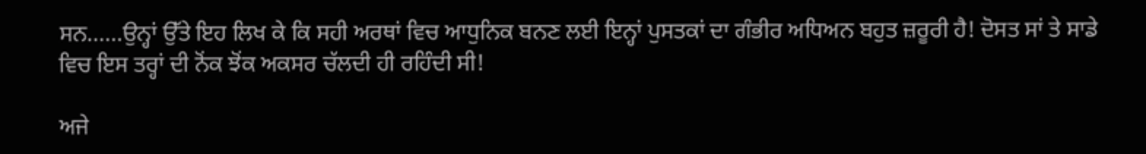ਸਨ......ਉਨ੍ਹਾਂ ਉੱਤੇ ਇਹ ਲਿਖ ਕੇ ਕਿ ਸਹੀ ਅਰਥਾਂ ਵਿਚ ਆਧੁਨਿਕ ਬਨਣ ਲਈ ਇਨ੍ਹਾਂ ਪੁਸਤਕਾਂ ਦਾ ਗੰਭੀਰ ਅਧਿਅਨ ਬਹੁਤ ਜ਼ਰੂਰੀ ਹੈ! ਦੋਸਤ ਸਾਂ ਤੇ ਸਾਡੇ ਵਿਚ ਇਸ ਤਰ੍ਹਾਂ ਦੀ ਨੋਂਕ ਝੋਂਕ ਅਕਸਰ ਚੱਲਦੀ ਹੀ ਰਹਿੰਦੀ ਸੀ!

ਅਜੇ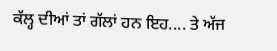ਕੱਲ੍ਹ ਦੀਆਂ ਤਾਂ ਗੱਲਾਂ ਹਨ ਇਹ.... ਤੇ ਅੱਜ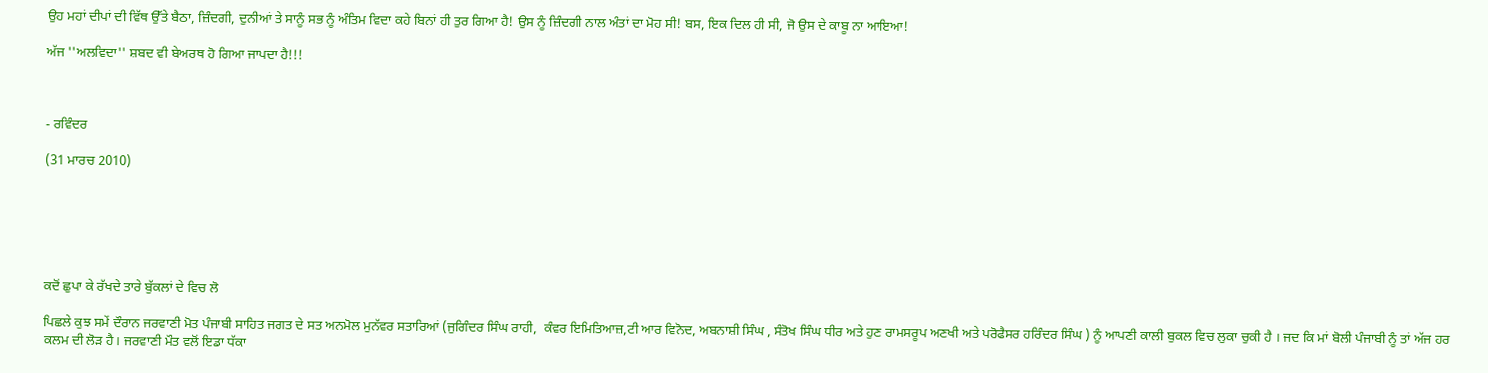ਉਹ ਮਹਾਂ ਦੀਪਾਂ ਦੀ ਵਿੱਥ ਉੱਤੇ ਬੈਠਾ, ਜ਼ਿੰਦਗੀ, ਦੁਨੀਆਂ ਤੇ ਸਾਨੂੰ ਸਭ ਨੂੰ ਅੰਤਿਮ ਵਿਦਾ ਕਹੇ ਬਿਨਾਂ ਹੀ ਤੁਰ ਗਿਆ ਹੈ! ਉਸ ਨੂੰ ਜ਼ਿੰਦਗੀ ਨਾਲ ਅੰਤਾਂ ਦਾ ਮੋਹ ਸੀ! ਬਸ, ਇਕ ਦਿਲ ਹੀ ਸੀ, ਜੋ ਉਸ ਦੇ ਕਾਬੂ ਨਾ ਆਇਆ!

ਅੱਜ ''ਅਲਵਿਦਾ'' ਸ਼ਬਦ ਵੀ ਬੇਅਰਥ ਹੋ ਗਿਆ ਜਾਪਦਾ ਹੈ!!!



- ਰਵਿੰਦਰ

(31 ਮਾਰਚ 2010)






ਕਦੋਂ ਛੁਪਾ ਕੇ ਰੱਖਦੇ ਤਾਰੇ ਬੁੱਕਲਾਂ ਦੇ ਵਿਚ ਲੋ

ਪਿਛਲੇ ਕੁਝ ਸਮੇਂ ਦੌਰਾਨ ਜਰਵਾਣੀ ਮੋਤ ਪੰਜਾਬੀ ਸਾਹਿਤ ਜਗਤ ਦੇ ਸਤ ਅਨਮੋਲ ਮੁਨੱਵਰ ਸਤਾਰਿਆਂ (ਜੁਗਿੰਦਰ ਸਿੰਘ ਰਾਹੀ,  ਕੰਵਰ ਇਮਿਤਿਆਜ਼,ਟੀ ਆਰ ਵਿਨੋਦ, ਅਬਨਾਸ਼ੀ ਸਿੰਘ , ਸੰਤੋਖ ਸਿੰਘ ਧੀਰ ਅਤੇ ਹੁਣ ਰਾਮਸਰੂਪ ਅਣਖੀ ਅਤੇ ਪਰੋਫੈਸਰ ਹਰਿੰਦਰ ਸਿੰਘ ) ਨੂੰ ਆਪਣੀ ਕਾਲੀ ਬੁਕਲ ਵਿਚ ਲੁਕਾ ਚੁਕੀ ਹੈ । ਜਦ ਕਿ ਮਾਂ ਬੋਲੀ ਪੰਜਾਬੀ ਨੂੰ ਤਾਂ ਅੱਜ ਹਰ ਕਲਮ ਦੀ ਲੋੜ ਹੈ। ਜਰਵਾਣੀ ਮੌਤ ਵਲੋਂ ਇਡਾ ਧੱਕਾ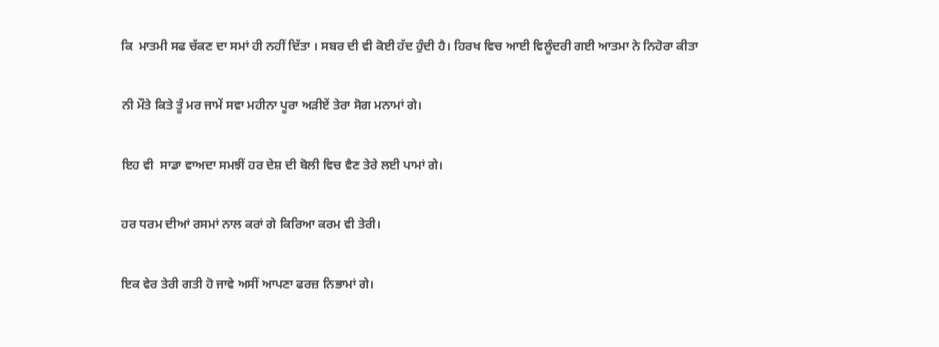ਕਿ  ਮਾਤਮੀ ਸਫ ਚੱਕਣ ਦਾ ਸਮਾਂ ਹੀ ਨਹੀਂ ਦਿੱਤਾ । ਸਬਰ ਦੀ ਵੀ ਕੋਈ ਹੱਦ ਹੁੰਦੀ ਹੈ। ਹਿਰਖ ਵਿਚ ਆਈ ਵਿਲੂੰਦਰੀ ਗਈ ਆਤਮਾ ਨੇ ਨਿਹੋਰਾ ਕੀਤਾ

ਨੀ ਮੌਤੇ ਕਿਤੇ ਤੂੰ ਮਰ ਜਾਮੇਂ ਸਵਾ ਮਹੀਨਾ ਪੂਰਾ ਅੜੀਏਂ ਤੇਰਾ ਸੋਗ ਮਨਾਮਾਂ ਗੇ।

ਇਹ ਵੀ  ਸਾਡਾ ਵਾਅਦਾ ਸਮਝੀਂ ਹਰ ਦੇਸ਼ ਦੀ ਬੋਲੀ ਵਿਚ ਵੈਣ ਤੇਰੇ ਲਈ ਪਾਮਾਂ ਗੇ।

ਹਰ ਧਰਮ ਦੀਆਂ ਰਸਮਾਂ ਨਾਲ ਕਰਾਂ ਗੇ ਕਿਰਿਆ ਕਰਮ ਵੀ ਤੇਰੀ।

ਇਕ ਵੇਰ ਤੇਰੀ ਗਤੀ ਹੋ ਜਾਵੇ ਅਸੀਂ ਆਪਣਾ ਫਰਜ਼ ਨਿਭਾਮਾਂ ਗੇ।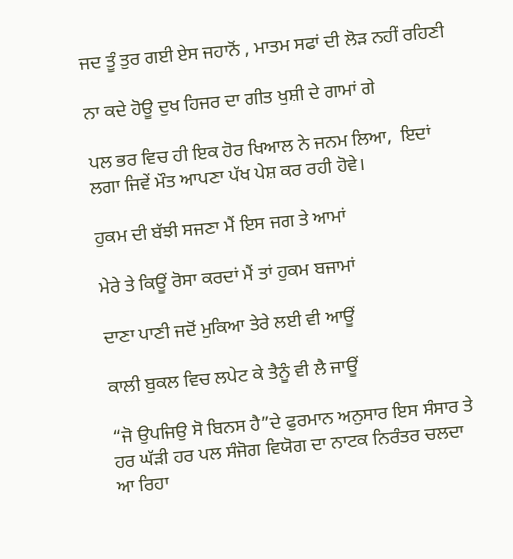ਜਦ ਤੂੰ ਤੁਰ ਗਈ ਏਸ ਜਹਾਨੋਂ , ਮਾਤਮ ਸਫਾਂ ਦੀ ਲੋੜ ਨਹੀਂ ਰਹਿਣੀ

ਨਾ ਕਦੇ ਹੋਊ ਦੁਖ ਹਿਜਰ ਦਾ ਗੀਤ ਖੁਸ਼ੀ ਦੇ ਗਾਮਾਂ ਗੇ

ਪਲ ਭਰ ਵਿਚ ਹੀ ਇਕ ਹੋਰ ਖਿਆਲ ਨੇ ਜਨਮ ਲਿਆ,  ਇਦਾਂ ਲਗਾ ਜਿਵੇਂ ਮੌਤ ਆਪਣਾ ਪੱਖ ਪੇਸ਼ ਕਰ ਰਹੀ ਹੋਵੇ।

ਹੁਕਮ ਦੀ ਬੱਝੀ ਸਜਣਾ ਮੈਂ ਇਸ ਜਗ ਤੇ ਆਮਾਂ

ਮੇਰੇ ਤੇ ਕਿਊਂ ਰੋਸਾ ਕਰਦਾਂ ਮੈਂ ਤਾਂ ਹੁਕਮ ਬਜਾਮਾਂ

ਦਾਣਾ ਪਾਣੀ ਜਦੋਂ ਮੁਕਿਆ ਤੇਰੇ ਲਈ ਵੀ ਆਊਂ

ਕਾਲੀ ਬੁਕਲ ਵਿਚ ਲਪੇਟ ਕੇ ਤੈਨੂੰ ਵੀ ਲੈ ਜਾਊਂ

“ਜੋ ਉਪਜਿਉ ਸੋ ਬਿਨਸ ਹੈ”ਦੇ ਫੁਰਮਾਨ ਅਨੁਸਾਰ ਇਸ ਸੰਸਾਰ ਤੇ ਹਰ ਘੱੜੀ ਹਰ ਪਲ ਸੰਜੋਗ ਵਿਯੋਗ ਦਾ ਨਾਟਕ ਨਿਰੰਤਰ ਚਲਦਾ ਆ ਰਿਹਾ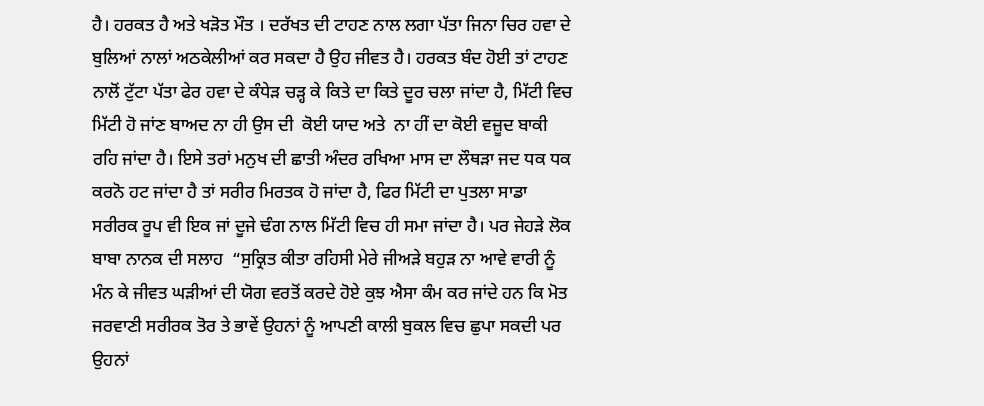ਹੈ। ਹਰਕਤ ਹੈ ਅਤੇ ਖੜੋਤ ਮੌਤ । ਦਰੱਖਤ ਦੀ ਟਾਹਣ ਨਾਲ ਲਗਾ ਪੱਤਾ ਜਿਨਾ ਚਿਰ ਹਵਾ ਦੇ ਬੁਲਿਆਂ ਨਾਲਾਂ ਅਠਕੇਲੀਆਂ ਕਰ ਸਕਦਾ ਹੈ ਉਹ ਜੀਵਤ ਹੈ। ਹਰਕਤ ਬੰਦ ਹੋਈ ਤਾਂ ਟਾਹਣ ਨਾਲੋਂ ਟੁੱਟਾ ਪੱਤਾ ਫੇਰ ਹਵਾ ਦੇ ਕੰਧੇੜ ਚੜ੍ਹ ਕੇ ਕਿਤੇ ਦਾ ਕਿਤੇ ਦੂਰ ਚਲਾ ਜਾਂਦਾ ਹੈ, ਮਿੱਟੀ ਵਿਚ ਮਿੱਟੀ ਹੋ ਜਾਂਣ ਬਾਅਦ ਨਾ ਹੀ ਉਸ ਦੀ  ਕੋਈ ਯਾਦ ਅਤੇ  ਨਾ ਹੀਂ ਦਾ ਕੋਈ ਵਜ਼ੂਦ ਬਾਕੀ ਰਹਿ ਜਾਂਦਾ ਹੈ। ਇਸੇ ਤਰਾਂ ਮਨੁਖ ਦੀ ਛਾਤੀ ਅੰਦਰ ਰਖਿਆ ਮਾਸ ਦਾ ਲੌਥੜਾ ਜਦ ਧਕ ਧਕ ਕਰਨੋ ਹਟ ਜਾਂਦਾ ਹੈ ਤਾਂ ਸਰੀਰ ਮਿਰਤਕ ਹੋ ਜਾਂਦਾ ਹੈ, ਫਿਰ ਮਿੱਟੀ ਦਾ ਪੁਤਲਾ ਸਾਡਾ ਸਰੀਰਕ ਰੂਪ ਵੀ ਇਕ ਜਾਂ ਦੂਜੇ ਢੰਗ ਨਾਲ ਮਿੱਟੀ ਵਿਚ ਹੀ ਸਮਾ ਜਾਂਦਾ ਹੈ। ਪਰ ਜੇਹੜੇ ਲੋਕ ਬਾਬਾ ਨਾਨਕ ਦੀ ਸਲਾਹ  “ਸੁਕ੍ਰਿਤ ਕੀਤਾ ਰਹਿਸੀ ਮੇਰੇ ਜੀਅੜੇ ਬਹੁੜ ਨਾ ਆਵੇ ਵਾਰੀ ਨੂੰ ਮੰਨ ਕੇ ਜੀਵਤ ਘੜੀਆਂ ਦੀ ਯੋਗ ਵਰਤੋਂ ਕਰਦੇ ਹੋਏ ਕੁਝ ਐਸਾ ਕੰਮ ਕਰ ਜਾਂਦੇ ਹਨ ਕਿ ਮੋਤ ਜਰਵਾਣੀ ਸਰੀਰਕ ਤੋਰ ਤੇ ਭਾਵੇਂ ਉਹਨਾਂ ਨੂੰ ਆਪਣੀ ਕਾਲੀ ਬੁਕਲ ਵਿਚ ਛੁਪਾ ਸਕਦੀ ਪਰ ਉਹਨਾਂ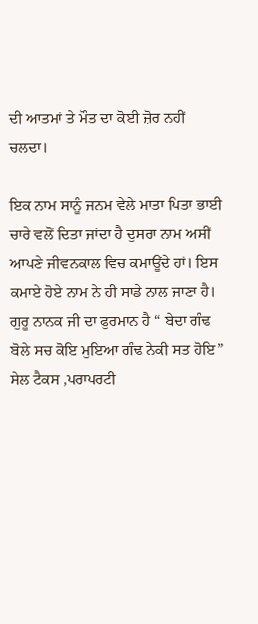ਦੀ ਆਤਮਾਂ ਤੇ ਮੌਤ ਦਾ ਕੋਈ ਜ਼ੋਰ ਨਹੀਂ ਚਲਦਾ।

ਇਕ ਨਾਮ ਸਾਨੂੰ ਜਨਮ ਵੇਲੇ ਮਾਤਾ ਪਿਤਾ ਭਾਈ ਚਾਰੇ ਵਲੋਂ ਦਿਤਾ ਜਾਂਦਾ ਹੈ ਦੁਸਰਾ ਨਾਮ ਅਸੀਂ ਆਪਣੇ ਜੀਵਨਕਾਲ ਵਿਚ ਕਮਾਊਂਦੇ ਹਾਂ। ਇਸ ਕਮਾਏ ਹੋਏ ਨਾਮ ਨੇ ਹੀ ਸਾਡੇ ਨਾਲ ਜਾਣਾ ਹੈ। ਗੁਰੂ ਨਾਨਕ ਜੀ ਦਾ ਫੁਰਮਾਨ ਹੈ “ ਬੇਦਾ ਗੰਢ ਬੋਲੇ ਸਚ ਕੋਇ ਮੁਇਆ ਗੰਢ ਨੇਕੀ ਸਤ ਹੋਇ” ਸੇਲ ਟੈਕਸ ,ਪਰਾਪਰਟੀ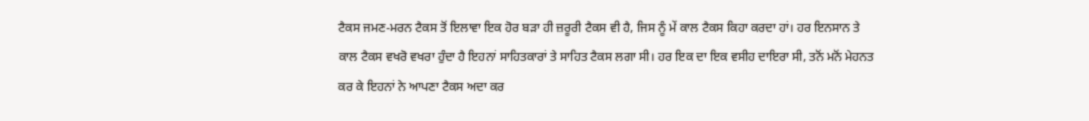ਟੈਕਸ ਜਮਣ-ਮਰਨ ਟੈਕਸ ਤੋਂ ਇਲਾਵਾ ਇਕ ਹੋਰ ਬੜਾ ਹੀ ਜ਼ਰੂਰੀ ਟੈਕਸ ਵੀ ਹੈ, ਜਿਸ ਨੂੰ ਮੇਂ ਕਾਲ ਟੈਕਸ ਕਿਹਾ ਕਰਦਾ ਹਾਂ। ਹਰ ਇਨਸਾਨ ਤੇ ਕਾਲ ਟੈਕਸ ਵਖਰੋ ਵਖਰਾ ਹੁੰਦਾ ਹੈ ਇਹਨਾਂ ਸਾਹਿਤਕਾਰਾਂ ਤੇ ਸਾਹਿਤ ਟੈਕਸ ਲਗਾ ਸੀ। ਹਰ ਇਕ ਦਾ ਇਕ ਵਸੀਹ ਦਾਇਰਾ ਸੀ, ਤਨੋਂ ਮਨੋਂ ਮੇਹਨਤ ਕਰ ਕੇ ਇਹਨਾਂ ਨੇ ਆਪਣਾ ਟੈਕਸ ਅਦਾ ਕਰ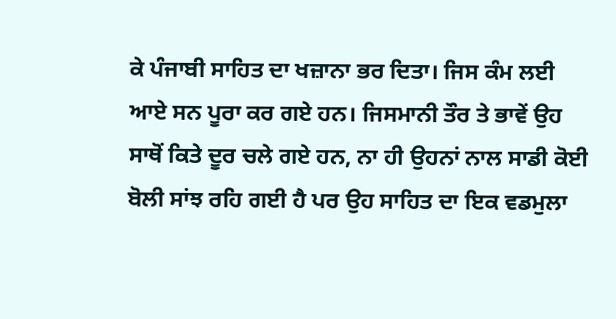ਕੇ ਪੰਜਾਬੀ ਸਾਹਿਤ ਦਾ ਖਜ਼ਾਨਾ ਭਰ ਦਿਤਾ। ਜਿਸ ਕੰਮ ਲਈ ਆਏ ਸਨ ਪੂਰਾ ਕਰ ਗਏ ਹਨ। ਜਿਸਮਾਨੀ ਤੌਰ ਤੇ ਭਾਵੇਂ ਉਹ ਸਾਥੋਂ ਕਿਤੇ ਦੂਰ ਚਲੇ ਗਏ ਹਨ, ਨਾ ਹੀ ਉਹਨਾਂ ਨਾਲ ਸਾਡੀ ਕੋਈ ਬੋਲੀ ਸਾਂਝ ਰਹਿ ਗਈ ਹੈ ਪਰ ਉਹ ਸਾਹਿਤ ਦਾ ਇਕ ਵਡਮੁਲਾ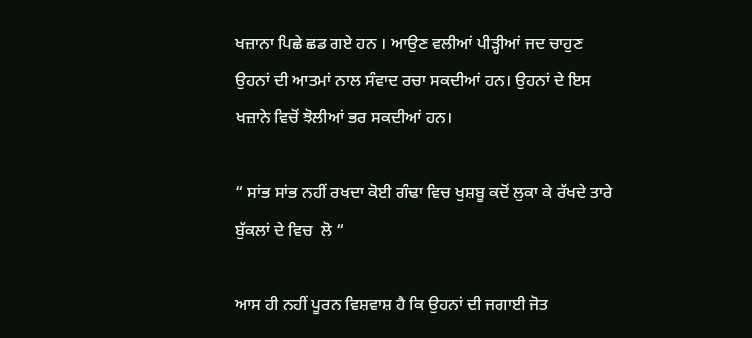ਖਜ਼ਾਨਾ ਪਿਛੇ ਛਡ ਗਏ ਹਨ । ਆਉਣ ਵਲੀਆਂ ਪੀੜ੍ਹੀਆਂ ਜਦ ਚਾਹੁਣ ਉਹਨਾਂ ਦੀ ਆਤਮਾਂ ਨਾਲ ਸੰਵਾਦ ਰਚਾ ਸਕਦੀਆਂ ਹਨ। ਉਹਨਾਂ ਦੇ ਇਸ ਖਜ਼ਾਨੇ ਵਿਚੋਂ ਝੋਲੀਆਂ ਭਰ ਸਕਦੀਆਂ ਹਨ।

“ ਸਾਂਭ ਸਾਂਭ ਨਹੀਂ ਰਖਦਾ ਕੋਈ ਗੰਢਾ ਵਿਚ ਖੁਸ਼ਬੂ ਕਦੋਂ ਲੁਕਾ ਕੇ ਰੱਖਦੇ ਤਾਰੇ ਬੁੱਕਲਾਂ ਦੇ ਵਿਚ  ਲੋ “

ਆਸ ਹੀ ਨਹੀਂ ਪੂਰਨ ਵਿਸ਼ਵਾਸ਼ ਹੈ ਕਿ ਉਹਨਾਂ ਦੀ ਜਗਾਈ ਜੋਤ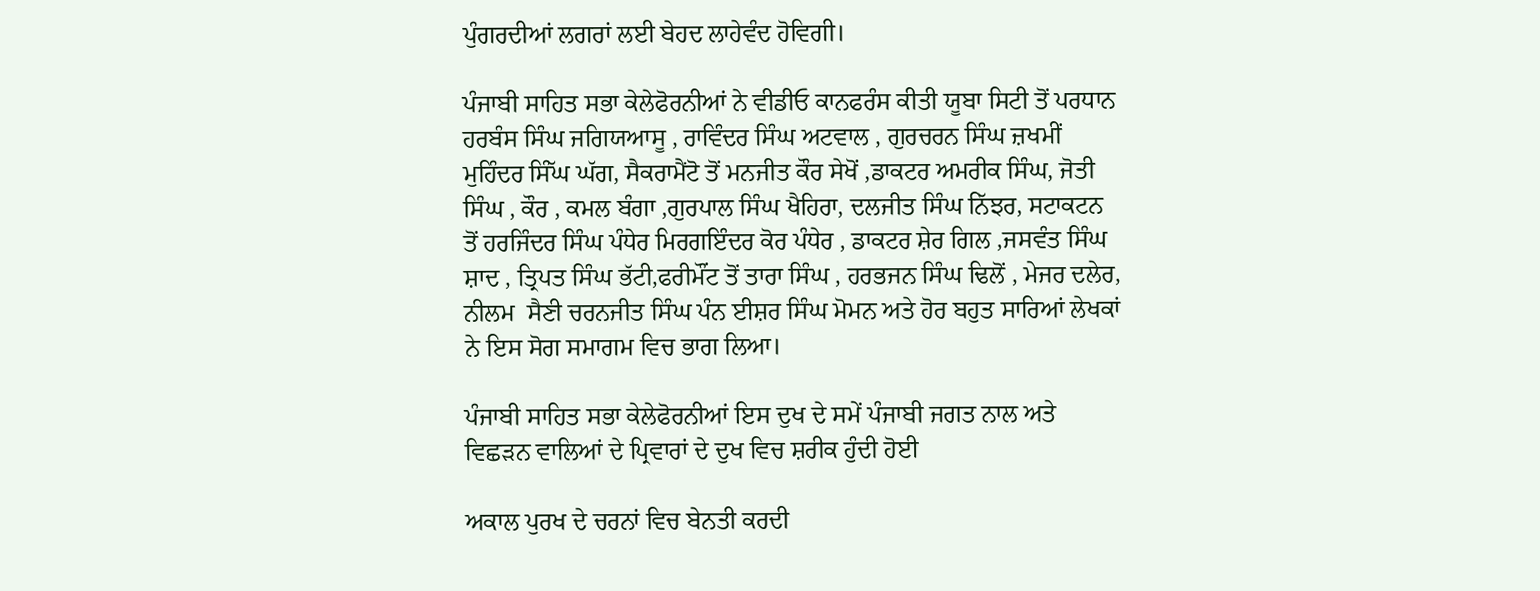ਪੁੰਗਰਦੀਆਂ ਲਗਰਾਂ ਲਈ ਬੇਹਦ ਲਾਹੇਵੰਦ ਹੋਵਿਗੀ।

ਪੰਜਾਬੀ ਸਾਹਿਤ ਸਭਾ ਕੇਲੇਫੋਰਨੀਆਂ ਨੇ ਵੀਡੀਓ ਕਾਨਫਰੰਸ ਕੀਤੀ ਯੂਬਾ ਸਿਟੀ ਤੋਂ ਪਰਧਾਨ ਹਰਬੰਸ ਸਿੰਘ ਜਗਿਯਆਸੂ , ਰਾਵਿੰਦਰ ਸਿੰਘ ਅਟਵਾਲ , ਗੁਰਚਰਨ ਸਿੰਘ ਜ਼ਖਮੀਂ ਮੁਹਿੰਦਰ ਸਿੰੱਘ ਘੱਗ, ਸੈਕਰਾਮੈਂਟੋ ਤੋਂ ਮਨਜੀਤ ਕੌਰ ਸੇਖੋਂ ,ਡਾਕਟਰ ਅਮਰੀਕ ਸਿੰਘ, ਜੋਤੀ ਸਿੰਘ , ਕੌਰ , ਕਮਲ ਬੰਗਾ ,ਗੁਰਪਾਲ ਸਿੰਘ ਖੈਹਿਰਾ, ਦਲਜੀਤ ਸਿੰਘ ਨਿੱਝਰ, ਸਟਾਕਟਨ ਤੋਂ ਹਰਜਿੰਦਰ ਸਿੰਘ ਪੰਧੇਰ ਮਿਰਗਇੰਦਰ ਕੋਰ ਪੰਧੇਰ , ਡਾਕਟਰ ਸ਼ੇਰ ਗਿਲ ,ਜਸਵੰਤ ਸਿੰਘ ਸ਼ਾਦ , ਤ੍ਰਿਪਤ ਸਿੰਘ ਭੱਟੀ,ਫਰੀਮੌਂਟ ਤੋਂ ਤਾਰਾ ਸਿੰਘ , ਹਰਭਜਨ ਸਿੰਘ ਢਿਲੋਂ , ਮੇਜਰ ਦਲੇਰ, ਨੀਲਮ  ਸੈਣੀ ਚਰਨਜੀਤ ਸਿੰਘ ਪੰਨ ਈਸ਼ਰ ਸਿੰਘ ਮੋਮਨ ਅਤੇ ਹੋਰ ਬਹੁਤ ਸਾਰਿਆਂ ਲੇਖਕਾਂ ਨੇ ਇਸ ਸੋਗ ਸਮਾਗਮ ਵਿਚ ਭਾਗ ਲਿਆ।

ਪੰਜਾਬੀ ਸਾਹਿਤ ਸਭਾ ਕੇਲੇਫੋਰਨੀਆਂ ਇਸ ਦੁਖ ਦੇ ਸਮੇਂ ਪੰਜਾਬੀ ਜਗਤ ਨਾਲ ਅਤੇ ਵਿਛੜਨ ਵਾਲਿਆਂ ਦੇ ਪ੍ਰਿਵਾਰਾਂ ਦੇ ਦੁਖ ਵਿਚ ਸ਼ਰੀਕ ਹੁੰਦੀ ਹੋਈ

ਅਕਾਲ ਪੁਰਖ ਦੇ ਚਰਨਾਂ ਵਿਚ ਬੇਨਤੀ ਕਰਦੀ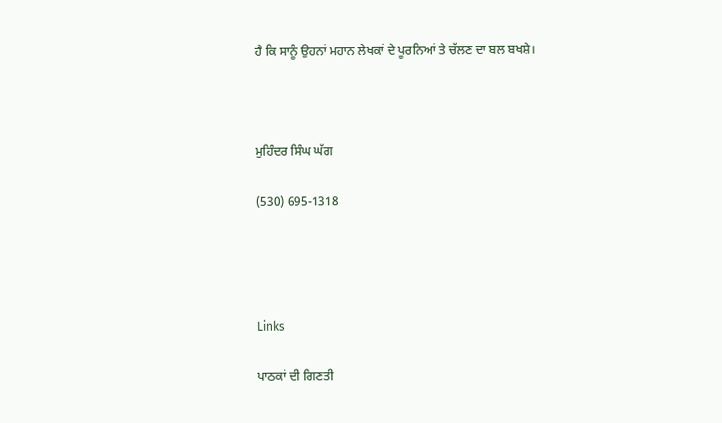ਹੈ ਕਿ ਸਾਨੂੰ ਉਹਨਾਂ ਮਹਾਨ ਲੇਖਕਾਂ ਦੇ ਪੂਰਨਿਆਂ ਤੇ ਚੱਲਣ ਦਾ ਬਲ ਬਖਸ਼ੇ।



ਮੁਹਿੰਦਰ ਸਿੰਘ ਘੱਗ

(530) 695-1318




Links

ਪਾਠਕਾਂ ਦੀ ਗਿਣਤੀ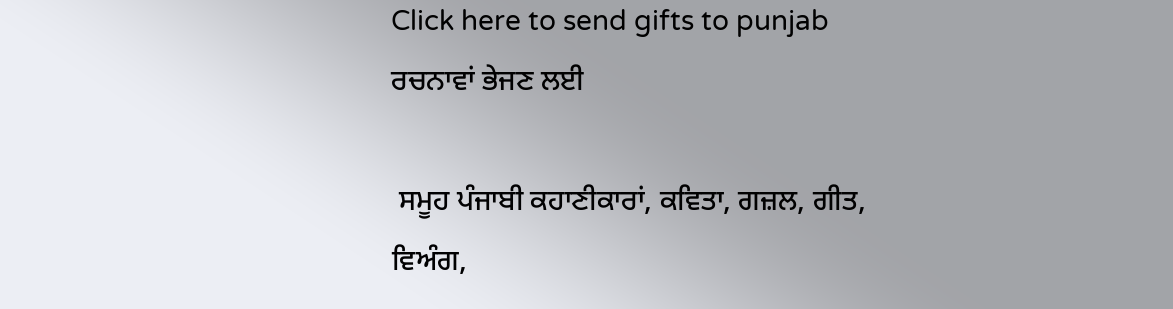Click here to send gifts to punjab
ਰਚਨਾਵਾਂ ਭੇਜਣ ਲਈ

 ਸਮੂਹ ਪੰਜਾਬੀ ਕਹਾਣੀਕਾਰਾਂ, ਕਵਿਤਾ, ਗਜ਼ਲ, ਗੀਤ, ਵਿਅੰਗ,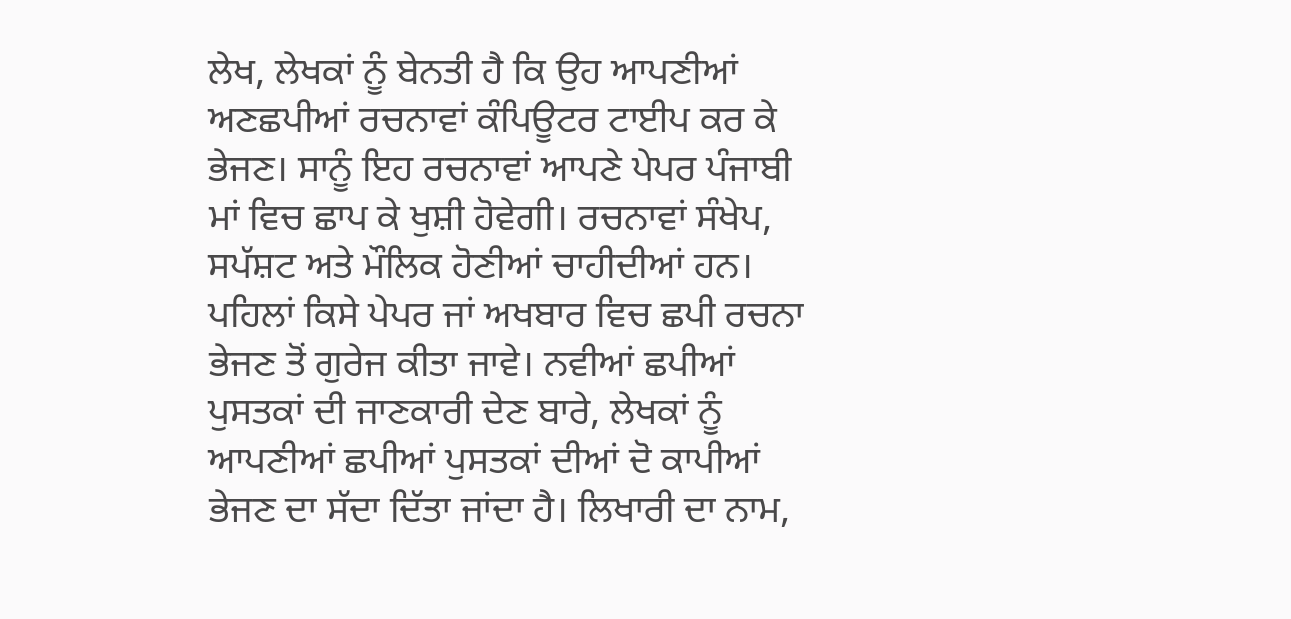ਲੇਖ, ਲੇਖਕਾਂ ਨੂੰ ਬੇਨਤੀ ਹੈ ਕਿ ਉਹ ਆਪਣੀਆਂ ਅਣਛਪੀਆਂ ਰਚਨਾਵਾਂ ਕੰਪਿਊਟਰ ਟਾਈਪ ਕਰ ਕੇ ਭੇਜਣ। ਸਾਨੂੰ ਇਹ ਰਚਨਾਵਾਂ ਆਪਣੇ ਪੇਪਰ ਪੰਜਾਬੀ ਮਾਂ ਵਿਚ ਛਾਪ ਕੇ ਖੁਸ਼ੀ ਹੋਵੇਗੀ। ਰਚਨਾਵਾਂ ਸੰਖੇਪ, ਸਪੱਸ਼ਟ ਅਤੇ ਮੌਲਿਕ ਹੋਣੀਆਂ ਚਾਹੀਦੀਆਂ ਹਨ। ਪਹਿਲਾਂ ਕਿਸੇ ਪੇਪਰ ਜਾਂ ਅਖਬਾਰ ਵਿਚ ਛਪੀ ਰਚਨਾ ਭੇਜਣ ਤੋਂ ਗੁਰੇਜ ਕੀਤਾ ਜਾਵੇ। ਨਵੀਆਂ ਛਪੀਆਂ ਪੁਸਤਕਾਂ ਦੀ ਜਾਣਕਾਰੀ ਦੇਣ ਬਾਰੇ, ਲੇਖਕਾਂ ਨੂੰ ਆਪਣੀਆਂ ਛਪੀਆਂ ਪੁਸਤਕਾਂ ਦੀਆਂ ਦੋ ਕਾਪੀਆਂ ਭੇਜਣ ਦਾ ਸੱਦਾ ਦਿੱਤਾ ਜਾਂਦਾ ਹੈ। ਲਿਖਾਰੀ ਦਾ ਨਾਮ,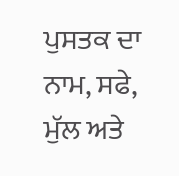ਪੁਸਤਕ ਦਾ ਨਾਮ, ਸਫੇ, ਮੁੱਲ ਅਤੇ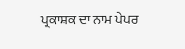ਪ੍ਰਕਾਸ਼ਕ ਦਾ ਨਾਮ ਪੇਪਰ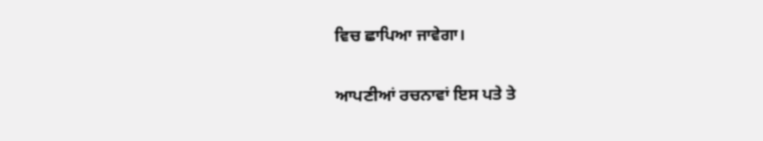ਵਿਚ ਛਾਪਿਆ ਜਾਵੇਗਾ।

ਆਪਣੀਆਂ ਰਚਨਾਵਾਂ ਇਸ ਪਤੇ ਤੇ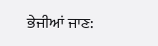ਭੇਜੀਆਂ ਜਾਣ: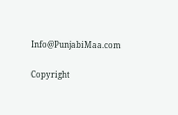Info@PunjabiMaa.com

Copyright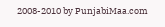2008-2010 by PunjabiMaa.com